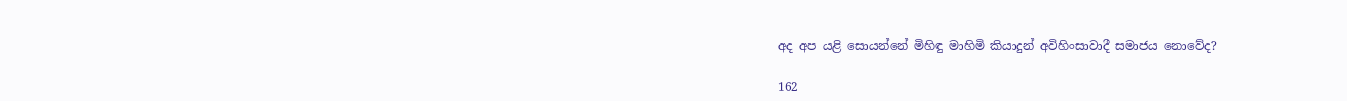අද අප යළි සොයන්නේ මිහිඳු මාහිමි කියාදුන් අවිහිංසාවාදී සමාජය නොවේද?

162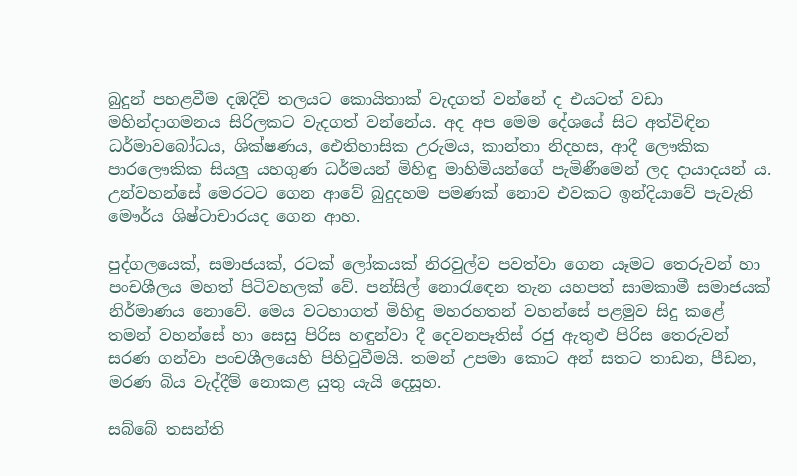බුදුන් පහළවීම දඹදිව් තලයට කොයිතාක් වැදගත් වන්නේ ද එයටත් වඩා මහින්දාගමනය සිරිලකට වැදගත් වන්නේය. අද අප මෙම දේශයේ සිට අත්විඳින ධර්මාවබෝධය, ශික්ෂණය, ඓතිහාසික උරුමය, කාන්තා නිදහස, ආදී ලෞකික පාරලෞකික සියලු යහගුණ ධර්මයන් මිහිඳු මාහිමියන්ගේ පැමිණීමෙන් ලද දායාදයන් ය. උන්වහන්සේ මෙරටට ගෙන ආවේ බුදුදහම පමණක් නොව එවකට ඉන්දියාවේ පැවැති මෞර්ය ශිෂ්ටාචාරයද ගෙන ආහ.

පුද්ගලයෙක්, සමාජයක්, රටක් ලෝකයක් නිරවුල්ව පවත්වා ගෙන යෑමට තෙරුවන් හා පංචශීලය මහත් පිටිවහලක් වේ. පන්සිල් නොරැඳෙන තැන යහපත් සාමකාමී සමාජයක් නිර්මාණය නොවේ. මෙය වටහාගත් මිහිඳු මහරහතන් වහන්සේ පළමුව සිදු කළේ තමන් වහන්සේ හා සෙසු පිරිස හඳුන්වා දී දෙවනපෑතිස් රජු ඇතුළු පිරිස තෙරුවන් සරණ ගන්වා පංචශීලයෙහි පිහිටුවීමයි. තමන් උපමා කොට අන් සතට තාඩන, පීඩන, මරණ බිය වැද්දීම් නොකළ යුතු යැයි දෙසූහ.

සබ්බේ තසන්ති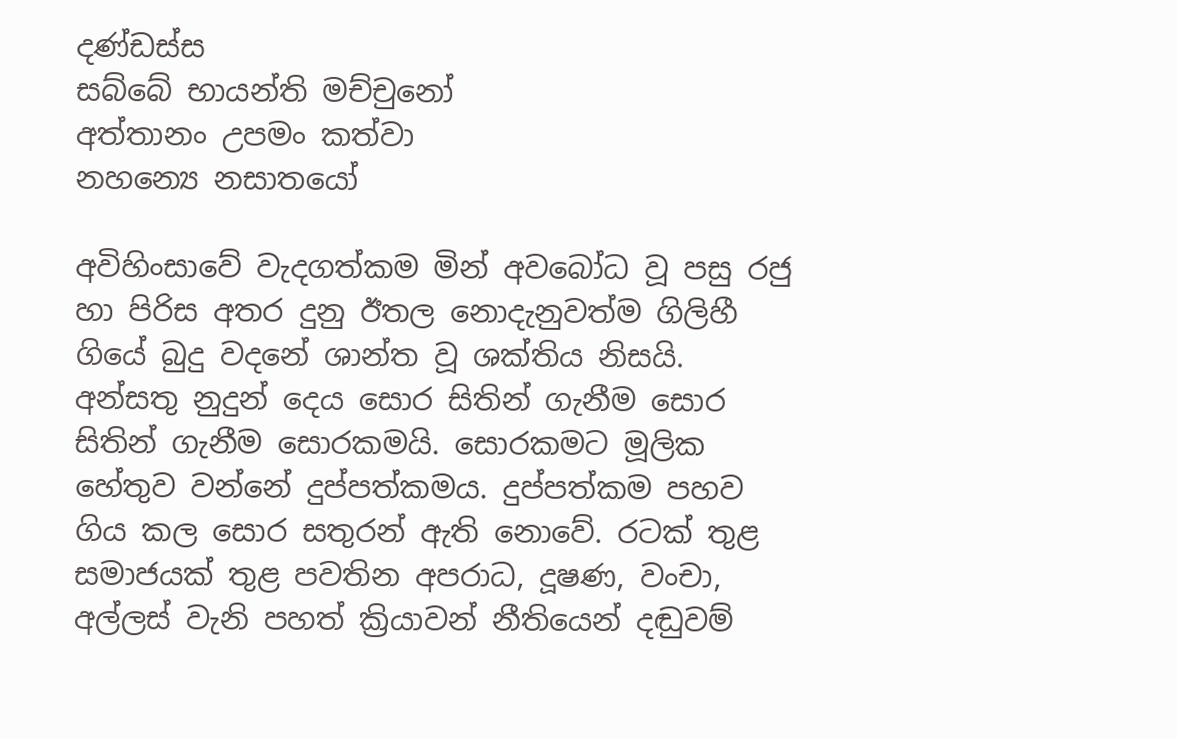දණ්ඩස්ස
සබ්බේ භායන්ති මච්චුනෝ
අත්තානං උපමං කත්වා
නහන්‍යෙ නසාතයෝ

අවිහිංසාවේ වැදගත්කම මින් අවබෝධ වූ පසු රජු හා පිරිස අතර දුනු ඊතල නොදැනුවත්ම ගිලිහී ගියේ බුදු වදනේ ශාන්ත වූ ශක්තිය නිසයි.
අන්සතු නුදුන් දෙය සොර සිතින් ගැනීම සොර සිතින් ගැනීම සොරකමයි. සොරකමට මූලික හේතුව වන්නේ දුප්පත්කමය. දුප්පත්කම පහව ගිය කල සොර සතුරන් ඇති නොවේ. රටක් තුළ සමාජයක් තුළ පවතින අපරාධ, දූෂණ, වංචා, අල්ලස් වැනි පහත් ක්‍රියාවන් නීතියෙන් දඬුවම්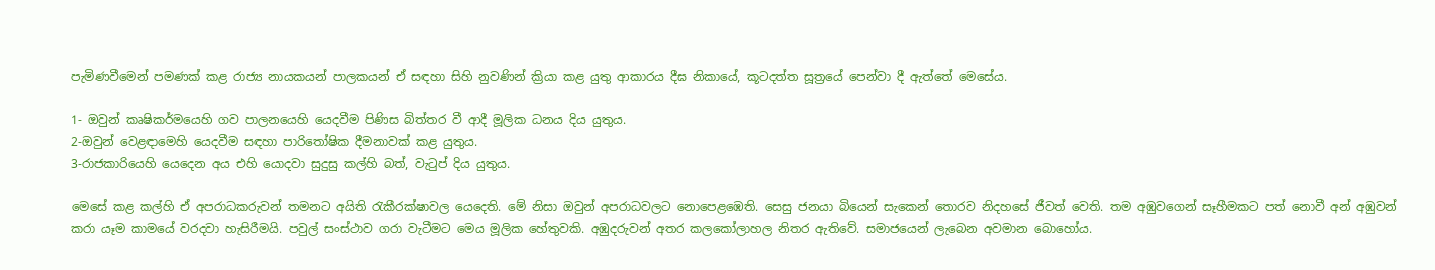පැමිණවීමෙන් පමණක් කළ රාජ්‍ය නායකයන් පාලකයන් ඒ සඳහා සිහි නුවණින් ක්‍රියා කළ යුතු ආකාරය දීඝ නිකායේ, කූටදත්ත සූත්‍රයේ පෙන්වා දී ඇත්තේ මෙසේය.

1- ඔවුන් කෘෂිකර්මයෙහි ගව පාලනයෙහි යෙදවීම පිණිස බිත්තර වී ආදී මූලික ධනය දිය යුතුය.
2-ඔවුන් වෙළඳාමෙහි යෙදවීම සඳහා පාරිතෝෂික දීමනාවක් කළ යුතුය.
3-රාජකාරියෙහි යෙදෙන අය එහි යොදවා සුදුසු කල්හි බත්, වැටුප් දිය යුතුය.

මෙසේ කළ කල්හි ඒ අපරාධකරුවන් තමනට අයිති රැකීරක්ෂාවල යෙදෙති. මේ නිසා ඔවුන් අපරාධවලට නොපෙළඹෙති. සෙසු ජනයා බියෙන් සැකෙන් තොරව නිදහසේ ජීවත් වෙති. තම අඹුවගෙන් සෑහීමකට පත් නොවී අන් අඹුවන් කරා යෑම කාමයේ වරදවා හැසිරීමයි. පවුල් සංස්ථාව ගරා වැටීමට මෙය මූලික හේතුවකි. අඹුදරුවන් අතර කලකෝලාහල නිතර ඇතිවේ. සමාජයෙන් ලැබෙන අවමාන බොහෝය.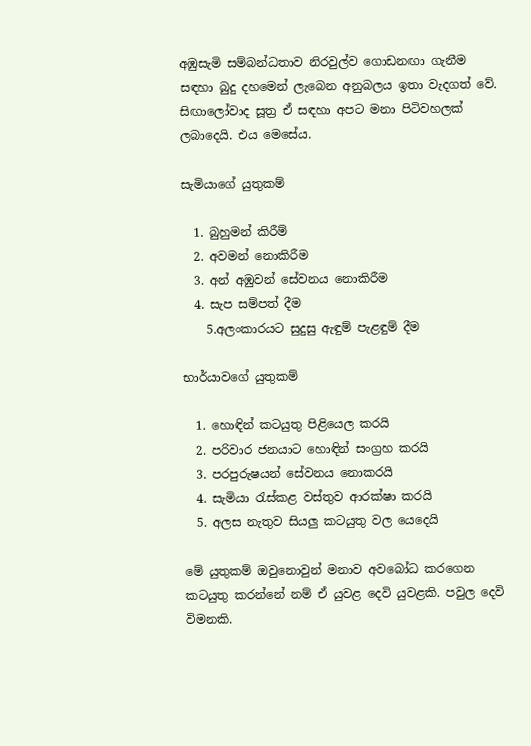අඹුසැමි සම්බන්ධතාව නිරවුල්ව ගොඩනඟා ගැනීම සඳහා බුදු දහමෙන් ලැබෙන අනුබලය ඉතා වැදගත් වේ. සිඟාලෝවාද සූත්‍ර ඒ සඳහා අපට මනා පිටිවහලක් ලබාදෙයි. එය මෙසේය.

සැමියාගේ යුතුකම්

  1. බුහුමන් කිරීම්
  2. අවමන් නොකිරීම
  3. අන් අඹුවන් සේවනය නොකිරීම
  4. සැප සම්පත් දීම
    5.අලංකාරයට සුදුසු ඇඳුම් පැළඳුම් දීම

භාර්යාවගේ යුතුකම්

  1. හොඳින් කටයුතු පිළියෙල කරයි
  2. පරිවාර ජනයාට හොඳින් සංග්‍රහ කරයි
  3. පරපුරුෂයන් සේවනය නොකරයි
  4. සැමියා රැස්කළ වස්තුව ආරක්ෂා කරයි
  5. අලස නැතුව සියලු කටයුතු වල යෙදෙයි

මේ යුතුකම් ඔවුනොවුන් මනාව අවබෝධ කරගෙන කටයුතු කරන්නේ නම් ඒ යුවළ දෙවි යුවළකි. පවුල දෙවි විමනකි.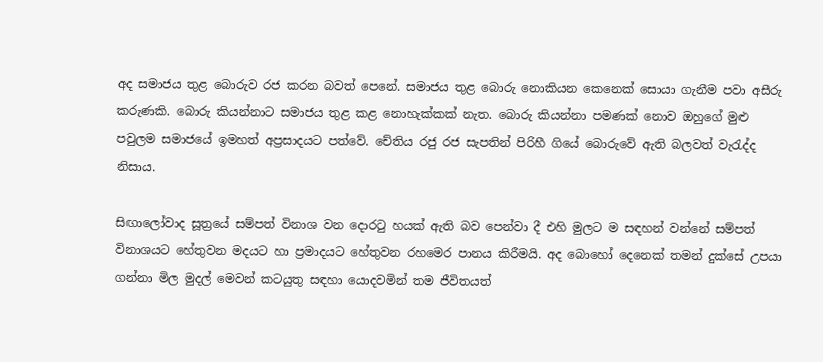අද සමාජය තුළ බොරුව රජ කරන බවත් පෙනේ. සමාජය තුළ බොරු නොකියන කෙනෙක් සොයා ගැනීම පවා අසීරු කරුණකි. බොරු කියන්නාට සමාජය තුළ කළ නොහැක්කක් නැත. බොරු කියන්නා පමණක් නොව ඔහුගේ මුළු පවුලම සමාජයේ ඉමහත් අප්‍රසාදයට පත්වේ. චේතිය රජු රජ සැපතින් පිරිහී ගියේ බොරුවේ ඇති බලවත් වැරැද්ද නිසාය.

සිඟාලෝවාද සූත්‍රයේ සම්පත් විනාශ වන දොරටු හයක් ඇති බව පෙන්වා දී එහි මුලට ම සඳහන් වන්නේ සම්පත් විනාශයට හේතුවන මදයට හා ප්‍රමාදයට හේතුවන රහමෙර පානය කිරීමයි. අද බොහෝ දෙනෙක් තමන් දුක්සේ උපයා ගන්නා මිල මුදල් මෙවන් කටයුතු සඳහා යොදවමින් තම ජීවිතයත්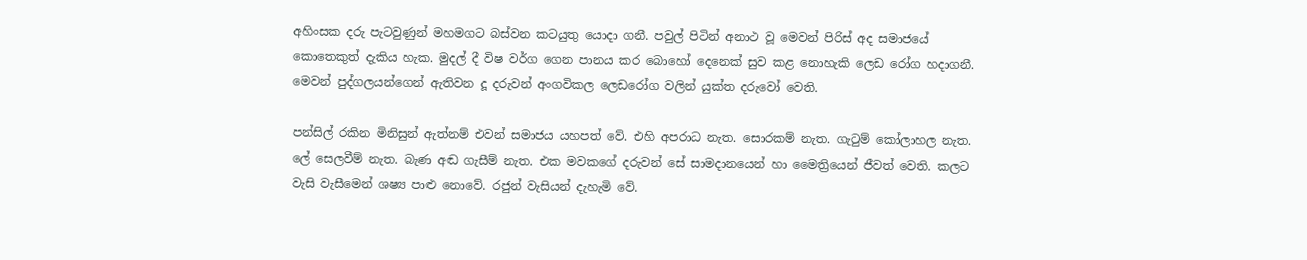අහිංසක දරු පැටවුණුන් මහමගට බස්වන කටයුතු යොදා ගනී. පවුල් පිටින් අනාථ වූ මෙවන් පිරිස් අද සමාජයේ කොතෙකුත් දැකිය හැක. මුදල් දී විෂ වර්ග ගෙන පානය කර බොහෝ දෙනෙක් සුව කළ නොහැකි ලෙඩ රෝග හදාගනී. මෙවන් පුද්ගලයන්ගෙන් ඇතිවන දූ දරුවන් අංගවිකල ලෙඩරෝග වලින් යුක්ත දරුවෝ වෙති.

පන්සිල් රකින මිනිසුන් ඇත්නම් එවන් සමාජය යහපත් වේ. එහි අපරාධ නැත. සොරකම් නැත. ගැටුම් කෝලාහල නැත. ලේ සෙලවීම් නැත. බැණ අඬ ගැසීම් නැත. එක මවකගේ දරුවන් සේ සාමදානයෙන් හා මෛත්‍රියෙන් ජීවත් වෙති. කලට වැසි වැසීමෙන් ශෂ්‍ය පාළු නොවේ. රජුන් වැසියන් දැහැමි වේ.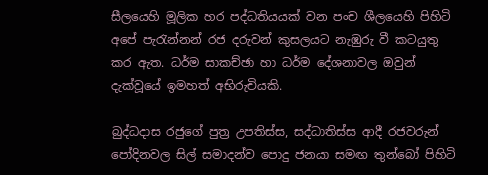සීලයෙහි මූලික හර පද්ධතියයක් වන පංච ශීලයෙහි පිහිටි අපේ පැරැන්නන් රජ දරුවන් කුසලයට නැඹුරු වී කටයුතු කර ඇත. ධර්ම සාකච්ඡා හා ධර්ම දේශනාවල ඔවුන් දැක්වූයේ ඉමහත් අභිරුචියකි.

බුද්ධදාස රජුගේ පුත්‍ර උපතිස්ස, සද්ධාතිස්ස ආදී රජවරුන් පෝදිනවල සිල් සමාදන්ව පොදු ජනයා සමඟ තුන්බෝ පිහිටි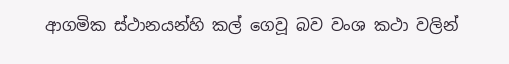ආගමික ස්ථානයන්හි කල් ගෙවූ බව වංශ කථා වලින්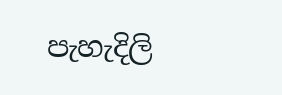පැහැදිලි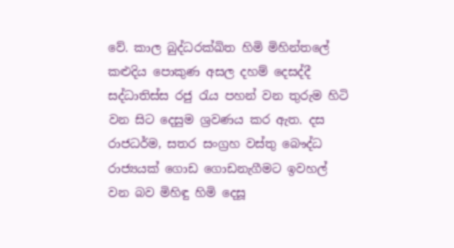වේ. කාල බුද්ධරක්ඛිත හිමි මිහින්තලේ කළුදිය පොකුණ අසල දහම් දෙසද්දී සද්ධාතිස්ස රජු රැය පහන් වන තුරුම හිටි වන සිට දෙසුම ශ්‍රවණය කර ඇත. දස රාජධර්ම, සතර සංග්‍රහ වස්තු බෞද්ධ රාජ්‍යයක් ගොඩ ගොඩනැගීමට ඉවහල් වන බව මිහිඳු හිමි දෙසූ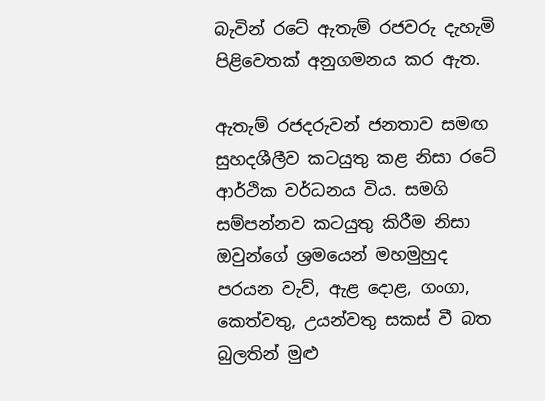බැවින් රටේ ඇතැම් රජවරු දැහැමි පිළිවෙතක් අනුගමනය කර ඇත.

ඇතැම් රජදරුවන් ජනතාව සමඟ සුහදශීලීව කටයුතු කළ නිසා රටේ ආර්ථික වර්ධනය විය. සමගි සම්පන්නව කටයුතු කිරීම නිසා ඔවුන්ගේ ශ්‍රමයෙන් මහමුහුද පරයන වැව්, ඇළ දොළ, ගංගා, කෙත්වතු, උයන්වතු සකස් වී බත බුලතින් මුළු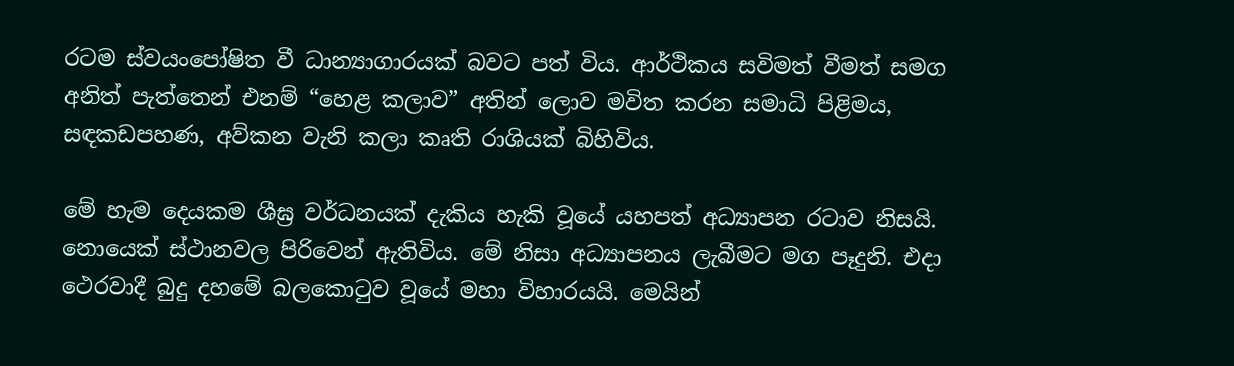රටම ස්වයංපෝෂිත වී ධාන්‍යාගාරයක් බවට පත් විය. ආර්ථිකය සවිමත් වීමත් සමග අනිත් පැත්තෙන් එනම් “හෙළ කලාව” අතින් ලොව මවිත කරන සමාධි පිළිමය, සඳකඩපහණ, අව්කන වැනි කලා කෘති රාශියක් බිහිවිය.

මේ හැම දෙයකම ශීඝ්‍ර වර්ධනයක් දැකිය හැකි වූයේ යහපත් අධ්‍යාපන රටාව නිසයි. නොයෙක් ස්ථානවල පිරිවෙන් ඇතිවිය. මේ නිසා අධ්‍යාපනය ලැබීමට මග පෑදුනි. එදා ථෙරවාදී බුදු දහමේ බලකොටුව වූයේ මහා විහාරයයි. මෙයින්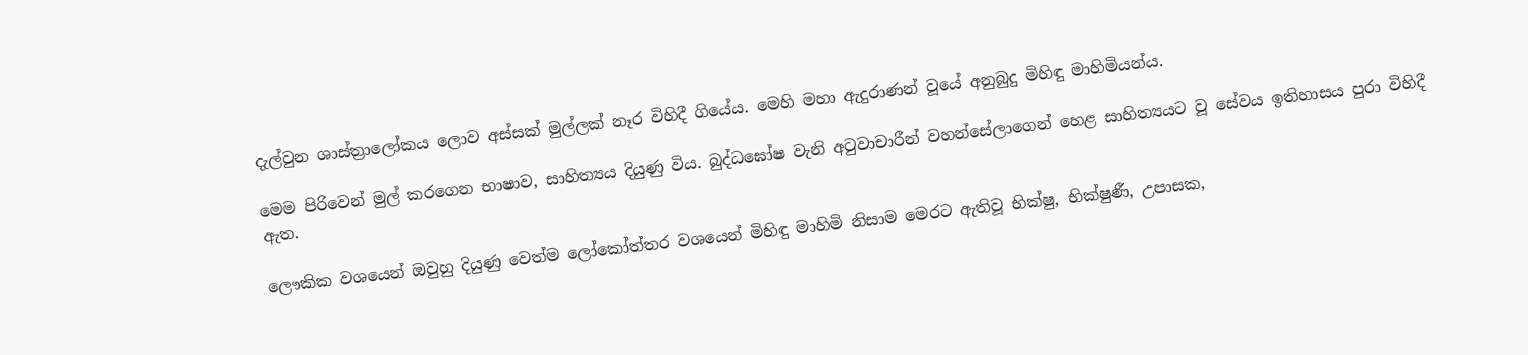දැල්වුන ශාස්ත්‍රාලෝකය ලොව අස්සක් මුල්ලක් නෑර විහිදී ගියේය. මෙහි මහා ඇදුරාණන් වූයේ අනුබුදු මිහිඳු මාහිමියන්ය.

මෙම පිරිවෙන් මුල් කරගෙන භාෂාව, සාහිත්‍යය දියුණු විය. බුද්ධඝෝෂ වැනි අටුවාචාරීන් වහන්සේලාගෙන් හෙළ සාහිත්‍යයට වූ සේවය ඉතිහාසය පුරා විහිදී ඇත.

ලෞකික වශයෙන් ඔවුහු දියුණු වෙත්ම ලෝකෝත්තර වශයෙන් මිහිඳු මාහිමි නිසාම මෙරට ඇතිවූ භික්ෂු, භික්ෂුණී, උපාසක,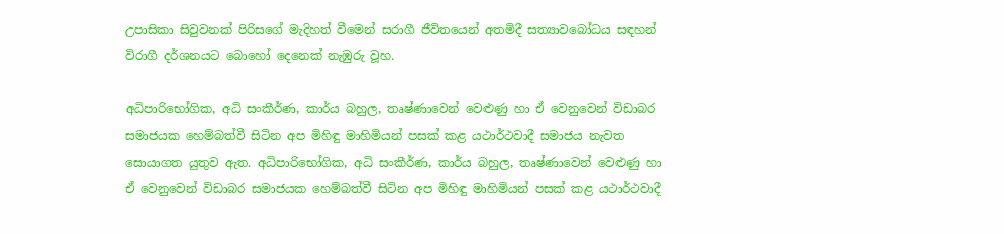උපාසිකා සිවුවනක් පිරිසගේ මැදිහත් වීමෙන් සරාගී ජීවිතයෙන් අතමිදී සත්‍යාවබෝධය සඳහන් විරාගී දර්ශනයට බොහෝ දෙනෙක් නැඹුරු වූහ.

අධිපාරිභෝගික, අධි සංකීර්ණ, කාර්ය බහුල, තෘෂ්ණාවෙන් වෙළුණු හා ඒ වෙනුවෙන් විඩාබර සමාජයක හෙම්බත්වී සිටින අප මිහිඳු මාහිමියන් පසක් කළ යථාර්ථවාදී සමාජය නැවත සොයාගත යුතුව ඇත. අධිපාරිභෝගික, අධි සංකීර්ණ, කාර්ය බහුල, තෘෂ්ණාවෙන් වෙළුණු හා ඒ වෙනුවෙන් විඩාබර සමාජයක හෙම්බත්වී සිටින අප මිහිඳු මාහිමියන් පසක් කළ යථාර්ථවාදී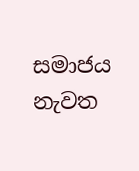සමාජය නැවත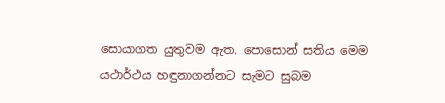සොයාගත යුතුවම ඇත. පොසොන් සතිය මෙම යථාර්ථය හඳුනාගන්නට සැමට සුබම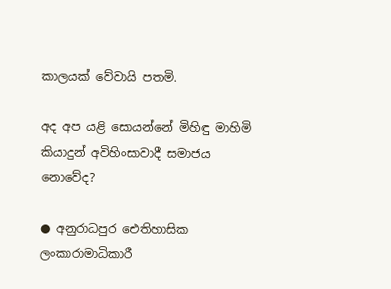කාලයක් වේවායි පතමි.

අද අප යළි සොයන්නේ මිහිඳු මාහිමි කියාදුන් අවිහිංසාවාදී සමාජය නොවේද?

● අනුරාධපුර ඓතිහාසික ලංකාරාමාධිකාරී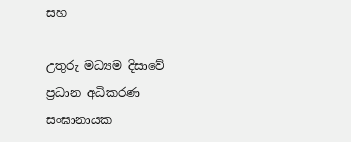සහ

උතුරු මධ්‍යම දිසාවේ ප්‍රධාන අධිකරණ සංඝානායක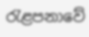රැළපනාවේ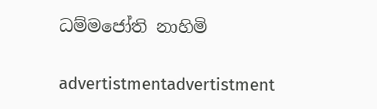ධම්මජෝති නාහිමි

advertistmentadvertistment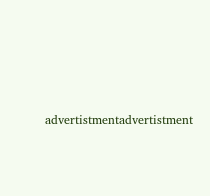advertistmentadvertistment